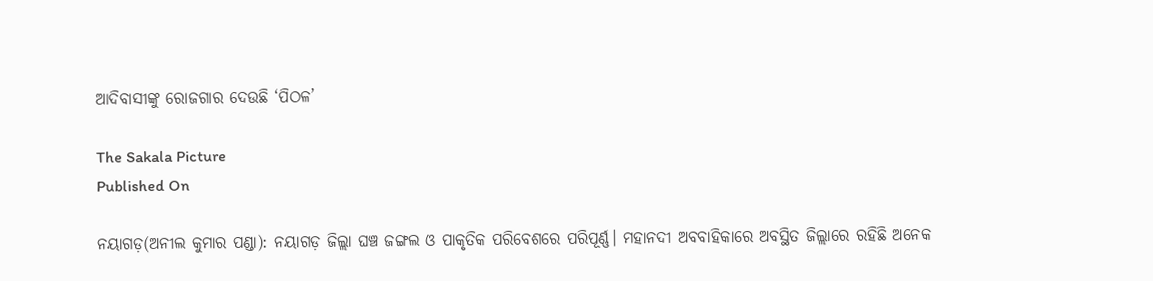ଆଦିବାସୀଙ୍କୁ ରୋଜଗାର ଦେଉଛି ‘ପିଠଳ’

The Sakala Picture
Published On

ନୟାଗଡ଼(ଅନୀଲ କୁମାର ପଣ୍ଡା): ନୟାଗଡ଼ ଜିଲ୍ଲା ଘଞ୍ଚ ଜଙ୍ଗଲ ଓ ପାକୃତିକ ପରିବେଶରେ ପରିପୂର୍ଣ୍ଣ। ମହାନଦୀ ଅବବାହିକାରେ ଅବସ୍ଥିତ ଜିଲ୍ଲାରେ ରହିଛି ଅନେକ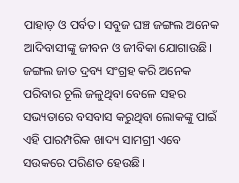ପାହାଡ଼ ଓ ପର୍ବତ। ସବୁଜ ଘଞ୍ଚ ଜଙ୍ଗଲ ଅନେକ ଆଦିବାସୀଙ୍କୁ ଜୀବନ ଓ ଜୀବିକା ଯୋଗାଉଛି। ଜଙ୍ଗଲ ଜାତ ଦ୍ରବ୍ୟ ସଂଗ୍ରହ କରି ଅନେକ ପରିବାର ଚୂଲି ଜଳୁଥିବା ବେଳେ ସହର ସଭ୍ୟତାରେ ବସବାସ କରୁଥିବା ଲୋକଙ୍କୁ ପାଇଁ ଏହି ପାରମ୍ପରିକ ଖାଦ୍ୟ ସାମଗ୍ରୀ ଏବେ ସଉକରେ ପରିଣତ ହେଉଛି।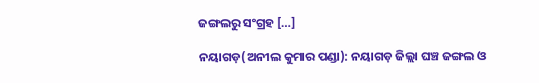ଜଙ୍ଗଲରୁ ସଂଗ୍ରହ […]

ନୟାଗଡ଼(ଅନୀଲ କୁମାର ପଣ୍ଡା): ନୟାଗଡ଼ ଜିଲ୍ଲା ଘଞ୍ଚ ଜଙ୍ଗଲ ଓ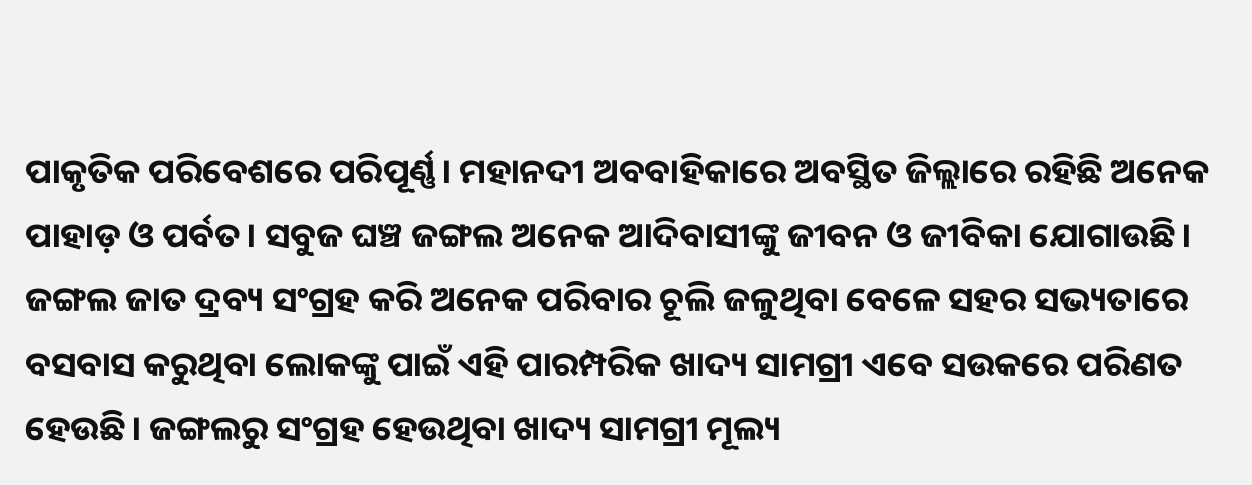ପାକୃତିକ ପରିବେଶରେ ପରିପୂର୍ଣ୍ଣ। ମହାନଦୀ ଅବବାହିକାରେ ଅବସ୍ଥିତ ଜିଲ୍ଲାରେ ରହିଛି ଅନେକ ପାହାଡ଼ ଓ ପର୍ବତ। ସବୁଜ ଘଞ୍ଚ ଜଙ୍ଗଲ ଅନେକ ଆଦିବାସୀଙ୍କୁ ଜୀବନ ଓ ଜୀବିକା ଯୋଗାଉଛି। ଜଙ୍ଗଲ ଜାତ ଦ୍ରବ୍ୟ ସଂଗ୍ରହ କରି ଅନେକ ପରିବାର ଚୂଲି ଜଳୁଥିବା ବେଳେ ସହର ସଭ୍ୟତାରେ ବସବାସ କରୁଥିବା ଲୋକଙ୍କୁ ପାଇଁ ଏହି ପାରମ୍ପରିକ ଖାଦ୍ୟ ସାମଗ୍ରୀ ଏବେ ସଉକରେ ପରିଣତ ହେଉଛି। ଜଙ୍ଗଲରୁ ସଂଗ୍ରହ ହେଉଥିବା ଖାଦ୍ୟ ସାମଗ୍ରୀ ମୂଲ୍ୟ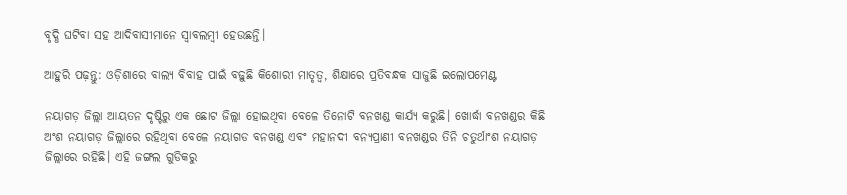ବୃଦ୍ଧି ଘଟିବା ସହ ଆଦିବାସୀମାନେ ସ୍ୱାବଲମ୍ୱୀ ହେଉଛନ୍ତି।

ଆହୁରି ପଢ଼ନ୍ତୁ: ଓଡ଼ିଶାରେ ବାଲ୍ୟ ବିବାହ ପାଇଁ ବଢ଼ୁଛି କିଶୋରୀ ମାତୃତ୍ୱ, ଶିକ୍ଷାରେ ପ୍ରତିବନ୍ଧକ ସାଜୁଛି ଇଲୋପମେଣ୍ଟ

ନୟାଗଡ଼ ଜିଲ୍ଲା ଆୟତନ ଦୃଷ୍ଟିରୁ ଏକ ଛୋଟ ଜିଲ୍ଲା ହୋଇଥିବା ବେଳେ ତିନୋଟି ବନଖଣ୍ଡ କାର୍ଯ୍ୟ କରୁଛି। ଖୋର୍ଦ୍ଧା ବନଖଣ୍ଡର କିଛି ଅଂଶ ନୟାଗଡ଼ ଜିଲ୍ଲାରେ ରହିଥିବା ବେଳେ ନୟାଗଡ ବନଖଣ୍ଡ ଏବଂ ମହାନଦୀ ବନ୍ୟପ୍ରାଣୀ ବନଖଣ୍ଡର ତିନି ଚତୁର୍ଥାଂଶ ନୟାଗଡ଼ ଜିଲ୍ଲାରେ ରହିଛି। ଏହି ଜଙ୍ଗଲ ଗୁଡିକରୁ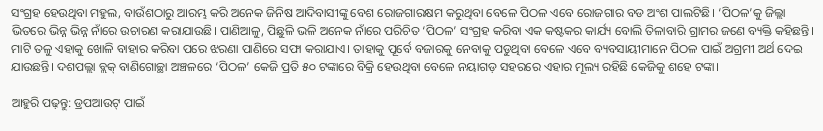ସଂଗ୍ରହ ହେଉଥିବା ମହୁଲ, ବାଉଁଶଠାରୁ ଆରମ୍ଭ କରି ଅନେକ ଜିନିଷ ଆଦିବାସୀଙ୍କୁ ବେଶ ରୋଜଗାରକ୍ଷମ କରୁଥିବା ବେଳେ ପିଠଳ ଏବେ ରୋଜଗାର ବଡ ଅଂଶ ପାଲଟିଛି। ‘ପିଠଳ’କୁ ଜିଲ୍ଲା ଭିତରେ ଭିନ୍ନ ଭିନ୍ନ ନାଁରେ ଉଚାରଣ କରାଯାଉଛି। ପାଣିଆଳୁ, ପିଛୁଳି ଭଳି ଅନେକ ନାଁରେ ପରିଚିତ ‘ପିଠଳ’ ସଂଗ୍ରହ କରିବା ଏକ କଷ୍ଟକର କାର୍ଯ୍ୟ ବୋଲି ତିଳାବାରି ଗ୍ରାମର ଜଣେ ବ୍ୟକ୍ତି କହିଛନ୍ତି। ମାଟି ତଳୁ ଏହାକୁ ଖୋଳି ବାହାର କରିବା ପରେ ଝରଣା ପାଣିରେ ସଫା କରାଯାଏ। ତାହାକୁ ପୂର୍ବେ ବଜାରକୁ ନେବାକୁ ପଡୁଥିବା ବେଳେ ଏବେ ବ୍ୟବସାୟୀମାନେ ପିଠଳ ପାଇଁ ଅଗ୍ରମୀ ଅର୍ଥ ଦେଇ ଯାଉଛନ୍ତି। ଦଶପଲ୍ଲା ବ୍ଲକ୍‌ ବାଣିଗୋଚ୍ଛା ଅଞ୍ଚଳରେ ‘ପିଠଳ’ କେଜି ପ୍ରତି ୫୦ ଟଙ୍କାରେ ବିକ୍ରି ହେଉଥିବା ବେଳେ ନୟାଗଡ଼ ସହରରେ ଏହାର ମୂଲ୍ୟ ରହିଛି କେଜିକୁ ଶହେ ଟଙ୍କା।

ଆହୁରି ପଢ଼ନ୍ତୁ: ଡ୍ରପଆଉଟ୍‌ ପାଇଁ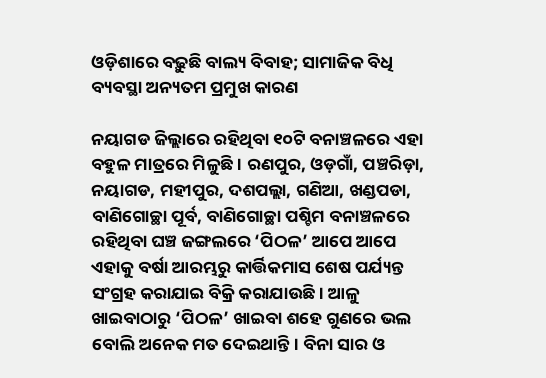ଓଡ଼ିଶାରେ ବଢ଼ୁଛି ବାଲ୍ୟ ବିବାହ; ସାମାଜିକ ବିଧି ବ୍ୟବସ୍ଥା ଅନ୍ୟତମ ପ୍ରମୁଖ କାରଣ

ନୟାଗଡ ଜିଲ୍ଲାରେ ରହିଥିବା ୧୦ଟି ବନାଞ୍ଚଳରେ ଏହା ବହୁଳ ମାତ୍ରରେ ମିଳୁଛି। ରଣପୁର, ଓଡ଼ଗାଁ, ପଞ୍ଚରିଡ଼ା, ନୟାଗଡ, ମହୀପୁର, ଦଶପଲ୍ଲା, ଗଣିଆ, ଖଣ୍ଡପଡା, ବାଣିଗୋଚ୍ଛା ପୂର୍ବ, ବାଣିଗୋଚ୍ଛା ପଶ୍ଚିମ ବନାଞ୍ଚଳରେ ରହିଥିବା ଘଞ୍ଚ ଜଙ୍ଗଲରେ ‘ପିଠଳ’ ଆପେ ଆପେ ଏହାକୁ ବର୍ଷା ଆରମ୍ଭରୁ କାର୍ତ୍ତିକମାସ ଶେଷ ପର୍ଯ୍ୟନ୍ତ ସଂଗ୍ରହ କରାଯାଇ ବିକ୍ରି କରାଯାଉଛି। ଆଳୁ ଖାଇବାଠାରୁ ‘ପିଠଳ’ ଖାଇବା ଶହେ ଗୁଣରେ ଭଲ ବୋଲି ଅନେକ ମତ ଦେଇଥାନ୍ତି। ବିନା ସାର ଓ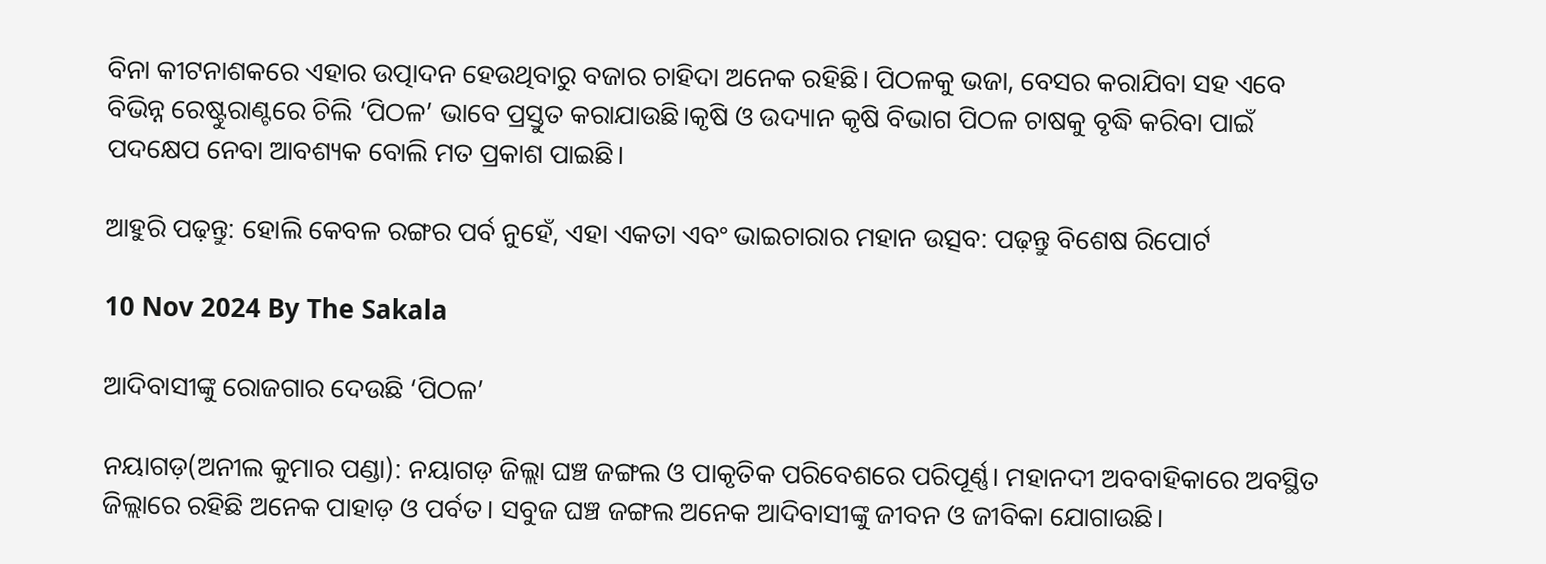ବିନା କୀଟନାଶକରେ ଏହାର ଉତ୍ପାଦନ ହେଉଥିବାରୁ ବଜାର ଚାହିଦା ଅନେକ ରହିଛି। ପିଠଳକୁ ଭଜା, ବେସର କରାଯିବା ସହ ଏବେ ବିଭିନ୍ନ ରେଷ୍ଟୁରାଣ୍ଟରେ ଚିଲି ‘ପିଠଳ’ ଭାବେ ପ୍ରସ୍ତୁତ କରାଯାଉଛି।କୃଷି ଓ ଉଦ୍ୟାନ କୃଷି ବିଭାଗ ପିଠଳ ଚାଷକୁ ବୃଦ୍ଧି କରିବା ପାଇଁ ପଦକ୍ଷେପ ନେବା ଆବଶ୍ୟକ ବୋଲି ମତ ପ୍ରକାଶ ପାଇଛି।

ଆହୁରି ପଢ଼ନ୍ତୁ: ହୋଲି କେବଳ ରଙ୍ଗର ପର୍ବ ନୁହେଁ, ଏହା ଏକତା ଏବଂ ଭାଇଚାରାର ମହାନ ଉତ୍ସବ: ପଢ଼ନ୍ତୁ ବିଶେଷ ରିପୋର୍ଟ

10 Nov 2024 By The Sakala

ଆଦିବାସୀଙ୍କୁ ରୋଜଗାର ଦେଉଛି ‘ପିଠଳ’

ନୟାଗଡ଼(ଅନୀଲ କୁମାର ପଣ୍ଡା): ନୟାଗଡ଼ ଜିଲ୍ଲା ଘଞ୍ଚ ଜଙ୍ଗଲ ଓ ପାକୃତିକ ପରିବେଶରେ ପରିପୂର୍ଣ୍ଣ। ମହାନଦୀ ଅବବାହିକାରେ ଅବସ୍ଥିତ ଜିଲ୍ଲାରେ ରହିଛି ଅନେକ ପାହାଡ଼ ଓ ପର୍ବତ। ସବୁଜ ଘଞ୍ଚ ଜଙ୍ଗଲ ଅନେକ ଆଦିବାସୀଙ୍କୁ ଜୀବନ ଓ ଜୀବିକା ଯୋଗାଉଛି।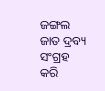ଜଙ୍ଗଲ ଜାତ ଦ୍ରବ୍ୟ ସଂଗ୍ରହ କରି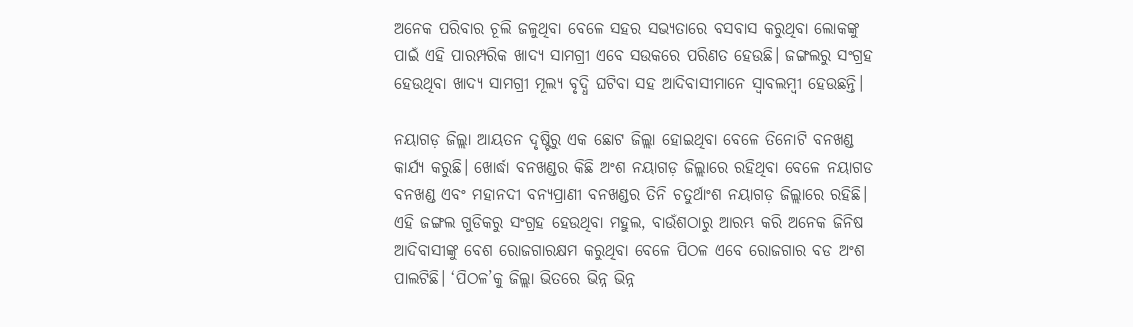ଅନେକ ପରିବାର ଚୂଲି ଜଳୁଥିବା ବେଳେ ସହର ସଭ୍ୟତାରେ ବସବାସ କରୁଥିବା ଲୋକଙ୍କୁ ପାଇଁ ଏହି ପାରମ୍ପରିକ ଖାଦ୍ୟ ସାମଗ୍ରୀ ଏବେ ସଉକରେ ପରିଣତ ହେଉଛି। ଜଙ୍ଗଲରୁ ସଂଗ୍ରହ ହେଉଥିବା ଖାଦ୍ୟ ସାମଗ୍ରୀ ମୂଲ୍ୟ ବୃଦ୍ଧି ଘଟିବା ସହ ଆଦିବାସୀମାନେ ସ୍ୱାବଲମ୍ୱୀ ହେଉଛନ୍ତି।

ନୟାଗଡ଼ ଜିଲ୍ଲା ଆୟତନ ଦୃଷ୍ଟିରୁ ଏକ ଛୋଟ ଜିଲ୍ଲା ହୋଇଥିବା ବେଳେ ତିନୋଟି ବନଖଣ୍ଡ କାର୍ଯ୍ୟ କରୁଛି। ଖୋର୍ଦ୍ଧା ବନଖଣ୍ଡର କିଛି ଅଂଶ ନୟାଗଡ଼ ଜିଲ୍ଲାରେ ରହିଥିବା ବେଳେ ନୟାଗଡ ବନଖଣ୍ଡ ଏବଂ ମହାନଦୀ ବନ୍ୟପ୍ରାଣୀ ବନଖଣ୍ଡର ତିନି ଚତୁର୍ଥାଂଶ ନୟାଗଡ଼ ଜିଲ୍ଲାରେ ରହିଛି। ଏହି ଜଙ୍ଗଲ ଗୁଡିକରୁ ସଂଗ୍ରହ ହେଉଥିବା ମହୁଲ, ବାଉଁଶଠାରୁ ଆରମ୍ଭ କରି ଅନେକ ଜିନିଷ ଆଦିବାସୀଙ୍କୁ ବେଶ ରୋଜଗାରକ୍ଷମ କରୁଥିବା ବେଳେ ପିଠଳ ଏବେ ରୋଜଗାର ବଡ ଅଂଶ ପାଲଟିଛି। ‘ପିଠଳ’କୁ ଜିଲ୍ଲା ଭିତରେ ଭିନ୍ନ ଭିନ୍ନ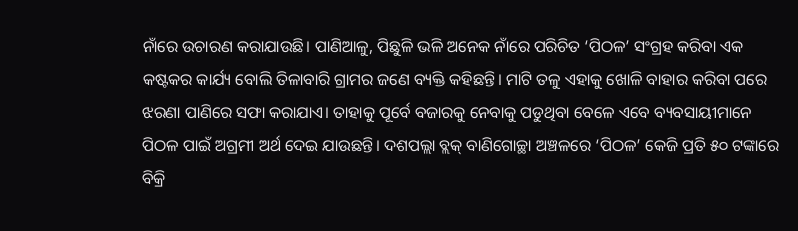ନାଁରେ ଉଚାରଣ କରାଯାଉଛି। ପାଣିଆଳୁ, ପିଛୁଳି ଭଳି ଅନେକ ନାଁରେ ପରିଚିତ ‘ପିଠଳ’ ସଂଗ୍ରହ କରିବା ଏକ କଷ୍ଟକର କାର୍ଯ୍ୟ ବୋଲି ତିଳାବାରି ଗ୍ରାମର ଜଣେ ବ୍ୟକ୍ତି କହିଛନ୍ତି। ମାଟି ତଳୁ ଏହାକୁ ଖୋଳି ବାହାର କରିବା ପରେ ଝରଣା ପାଣିରେ ସଫା କରାଯାଏ। ତାହାକୁ ପୂର୍ବେ ବଜାରକୁ ନେବାକୁ ପଡୁଥିବା ବେଳେ ଏବେ ବ୍ୟବସାୟୀମାନେ ପିଠଳ ପାଇଁ ଅଗ୍ରମୀ ଅର୍ଥ ଦେଇ ଯାଉଛନ୍ତି। ଦଶପଲ୍ଲା ବ୍ଲକ୍‌ ବାଣିଗୋଚ୍ଛା ଅଞ୍ଚଳରେ ‘ପିଠଳ’ କେଜି ପ୍ରତି ୫୦ ଟଙ୍କାରେ ବିକ୍ରି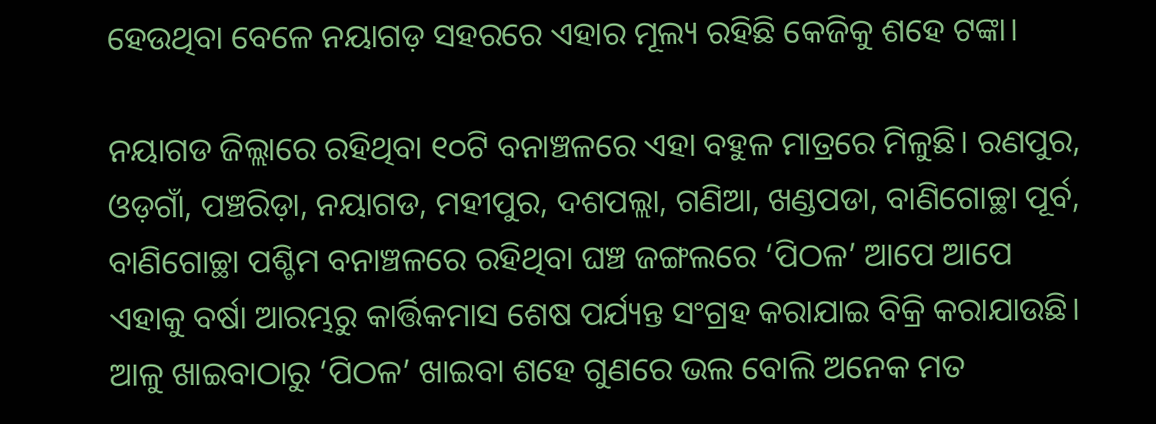ହେଉଥିବା ବେଳେ ନୟାଗଡ଼ ସହରରେ ଏହାର ମୂଲ୍ୟ ରହିଛି କେଜିକୁ ଶହେ ଟଙ୍କା।

ନୟାଗଡ ଜିଲ୍ଲାରେ ରହିଥିବା ୧୦ଟି ବନାଞ୍ଚଳରେ ଏହା ବହୁଳ ମାତ୍ରରେ ମିଳୁଛି। ରଣପୁର, ଓଡ଼ଗାଁ, ପଞ୍ଚରିଡ଼ା, ନୟାଗଡ, ମହୀପୁର, ଦଶପଲ୍ଲା, ଗଣିଆ, ଖଣ୍ଡପଡା, ବାଣିଗୋଚ୍ଛା ପୂର୍ବ, ବାଣିଗୋଚ୍ଛା ପଶ୍ଚିମ ବନାଞ୍ଚଳରେ ରହିଥିବା ଘଞ୍ଚ ଜଙ୍ଗଲରେ ‘ପିଠଳ’ ଆପେ ଆପେ ଏହାକୁ ବର୍ଷା ଆରମ୍ଭରୁ କାର୍ତ୍ତିକମାସ ଶେଷ ପର୍ଯ୍ୟନ୍ତ ସଂଗ୍ରହ କରାଯାଇ ବିକ୍ରି କରାଯାଉଛି। ଆଳୁ ଖାଇବାଠାରୁ ‘ପିଠଳ’ ଖାଇବା ଶହେ ଗୁଣରେ ଭଲ ବୋଲି ଅନେକ ମତ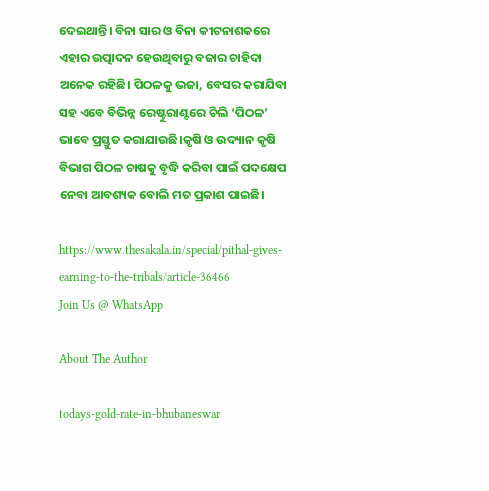ଦେଇଥାନ୍ତି। ବିନା ସାର ଓ ବିନା କୀଟନାଶକରେ ଏହାର ଉତ୍ପାଦନ ହେଉଥିବାରୁ ବଜାର ଚାହିଦା ଅନେକ ରହିଛି। ପିଠଳକୁ ଭଜା, ବେସର କରାଯିବା ସହ ଏବେ ବିଭିନ୍ନ ରେଷ୍ଟୁରାଣ୍ଟରେ ଚିଲି ‘ପିଠଳ’ ଭାବେ ପ୍ରସ୍ତୁତ କରାଯାଉଛି।କୃଷି ଓ ଉଦ୍ୟାନ କୃଷି ବିଭାଗ ପିଠଳ ଚାଷକୁ ବୃଦ୍ଧି କରିବା ପାଇଁ ପଦକ୍ଷେପ ନେବା ଆବଶ୍ୟକ ବୋଲି ମତ ପ୍ରକାଶ ପାଇଛି।

https://www.thesakala.in/special/pithal-gives-earning-to-the-tribals/article-36466
Join Us @ WhatsApp

About The Author

todays-gold-rate-in-bhubaneswar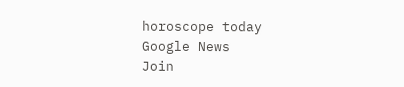horoscope today
Google News
Join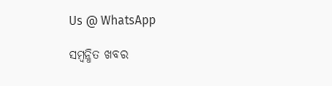Us @ WhatsApp

ସମ୍ବନ୍ଧିତ ଖବର